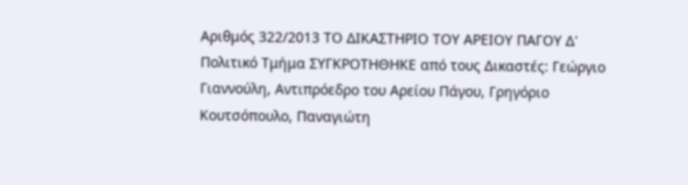Αριθμός 322/2013 ΤΟ ΔΙΚΑΣΤΗΡΙΟ ΤΟΥ ΑΡΕΙΟΥ ΠΑΓΟΥ Δ' Πολιτικό Τμήμα ΣΥΓΚΡΟΤΗΘΗΚΕ από τους Δικαστές: Γεώργιο Γιαννούλη, Αντιπρόεδρο του Αρείου Πάγου, Γρηγόριο Κουτσόπουλο, Παναγιώτη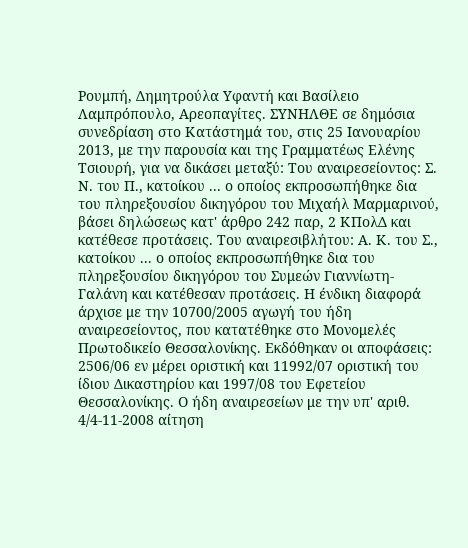Ρουμπή, Δημητρούλα Υφαντή και Βασίλειο Λαμπρόπουλο, Αρεοπαγίτες. ΣΥΝΗΛΘΕ σε δημόσια συνεδρίαση στο Κατάστημά του, στις 25 Ιανουαρίου 2013, με την παρουσία και της Γραμματέως Ελένης Τσιουρή, για να δικάσει μεταξύ: Του αναιρεσείοντος: Σ. Ν. του Π., κατοίκου ... ο οποίος εκπροσωπήθηκε δια του πληρεξουσίου δικηγόρου του Μιχαήλ Μαρμαρινού, βάσει δηλώσεως κατ' άρθρο 242 παρ, 2 ΚΠολΔ και κατέθεσε προτάσεις. Του αναιρεσιβλήτου: Α. Κ. του Σ., κατοίκου ... ο οποίος εκπροσωπήθηκε δια του πληρεξουσίου δικηγόρου του Συμεών Γιαννίωτη-Γαλάνη και κατέθεσαν προτάσεις. Η ένδικη διαφορά άρχισε με την 10700/2005 αγωγή του ήδη αναιρεσείοντος, που κατατέθηκε στο Μονομελές Πρωτοδικείο Θεσσαλονίκης. Εκδόθηκαν οι αποφάσεις: 2506/06 εν μέρει οριστική και 11992/07 οριστική του ίδιου Δικαστηρίου και 1997/08 του Εφετείου Θεσσαλονίκης. Ο ήδη αναιρεσείων με την υπ' αριθ. 4/4-11-2008 αίτηση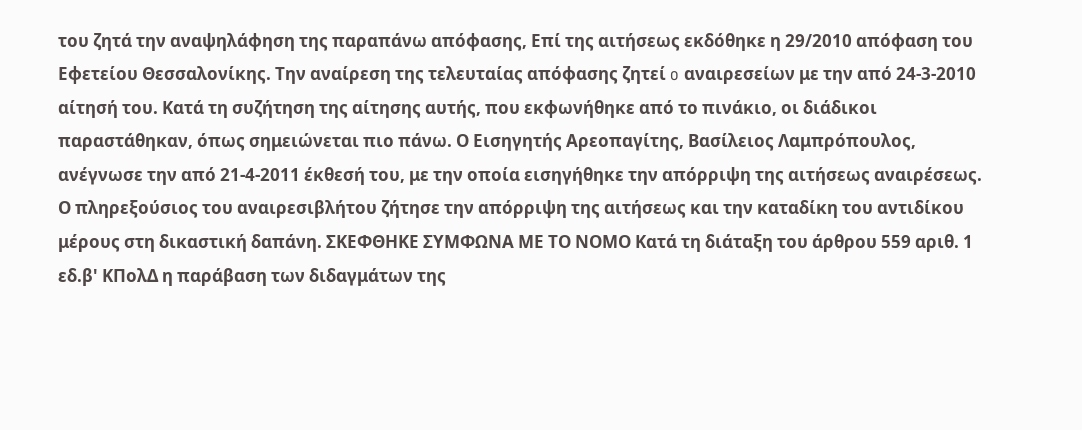του ζητά την αναψηλάφηση της παραπάνω απόφασης, Επί της αιτήσεως εκδόθηκε η 29/2010 απόφαση του Εφετείου Θεσσαλονίκης. Την αναίρεση της τελευταίας απόφασης ζητεί o αναιρεσείων με την από 24-3-2010 αίτησή του. Κατά τη συζήτηση της αίτησης αυτής, που εκφωνήθηκε από το πινάκιο, οι διάδικοι παραστάθηκαν, όπως σημειώνεται πιο πάνω. Ο Εισηγητής Αρεοπαγίτης, Βασίλειος Λαμπρόπουλος, ανέγνωσε την από 21-4-2011 έκθεσή του, με την οποία εισηγήθηκε την απόρριψη της αιτήσεως αναιρέσεως. Ο πληρεξούσιος του αναιρεσιβλήτου ζήτησε την απόρριψη της αιτήσεως και την καταδίκη του αντιδίκου μέρους στη δικαστική δαπάνη. ΣΚΕΦΘΗΚΕ ΣΥΜΦΩΝΑ ΜΕ ΤΟ ΝΟΜΟ Κατά τη διάταξη του άρθρου 559 αριθ. 1 εδ.β' ΚΠολΔ η παράβαση των διδαγμάτων της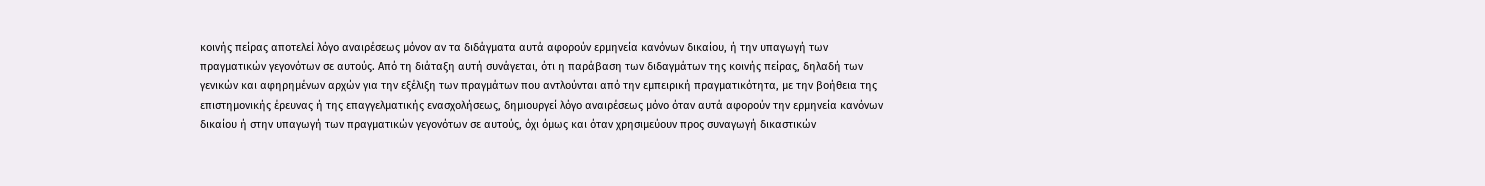κοινής πείρας αποτελεί λόγο αναιρέσεως μόνον αν τα διδάγματα αυτά αφορούν ερμηνεία κανόνων δικαίου, ή την υπαγωγή των πραγματικών γεγονότων σε αυτούς. Από τη διάταξη αυτή συνάγεται, ότι η παράβαση των διδαγμάτων της κοινής πείρας, δηλαδή των γενικών και αφηρημένων αρχών για την εξέλιξη των πραγμάτων που αντλούνται από την εμπειρική πραγματικότητα, με την βοήθεια της επιστημονικής έρευνας ή της επαγγελματικής ενασχολήσεως, δημιουργεί λόγο αναιρέσεως μόνο όταν αυτά αφορούν την ερμηνεία κανόνων δικαίου ή στην υπαγωγή των πραγματικών γεγονότων σε αυτούς, όχι όμως και όταν χρησιμεύουν προς συναγωγή δικαστικών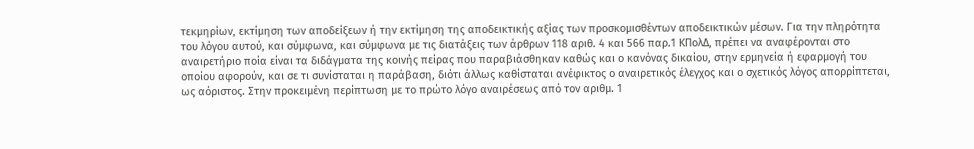τεκμηρίων, εκτίμηση των αποδείξεων ή την εκτίμηση της αποδεικτικής αξίας των προσκομισθέντων αποδεικτικών μέσων. Για την πληρότητα του λόγου αυτού, και σύμφωνα, και σύμφωνα με τις διατάξεις των άρθρων 118 αριθ. 4 και 566 παρ.1 ΚΠολΔ, πρέπει να αναφέρονται στο αναιρετήριο ποία είναι τα διδάγματα της κοινής πείρας που παραβιάσθηκαν καθώς και ο κανόνας δικαίου, στην ερμηνεία ή εφαρμογή του οποίου αφορούν, και σε τι συνίσταται η παράβαση, διότι άλλως καθίσταται ανέφικτος ο αναιρετικός έλεγχος και ο σχετικός λόγος απορρίπτεται, ως αόριστος. Στην προκειμένη περίπτωση με το πρώτο λόγο αναιρέσεως από τον αριθμ. 1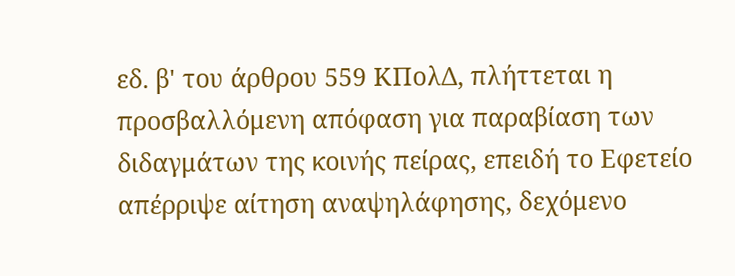εδ. β' του άρθρου 559 ΚΠολΔ, πλήττεται η προσβαλλόμενη απόφαση για παραβίαση των διδαγμάτων της κοινής πείρας, επειδή το Εφετείο απέρριψε αίτηση αναψηλάφησης, δεχόμενο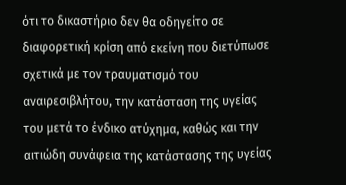ότι το δικαστήριο δεν θα οδηγείτο σε διαφορετική κρίση από εκείνη που διετύπωσε σχετικά με τον τραυματισμό του αναιρεσιβλήτου, την κατάσταση της υγείας του μετά το ένδικο ατύχημα, καθώς και την αιτιώδη συνάφεια της κατάστασης της υγείας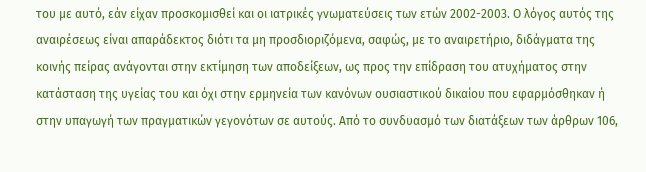του με αυτό, εάν είχαν προσκομισθεί και οι ιατρικές γνωματεύσεις των ετών 2002-2003. Ο λόγος αυτός της αναιρέσεως είναι απαράδεκτος διότι τα μη προσδιοριζόμενα, σαφώς, με το αναιρετήριο, διδάγματα της κοινής πείρας ανάγονται στην εκτίμηση των αποδείξεων, ως προς την επίδραση του ατυχήματος στην κατάσταση της υγείας του και όχι στην ερμηνεία των κανόνων ουσιαστικού δικαίου που εφαρμόσθηκαν ή στην υπαγωγή των πραγματικών γεγονότων σε αυτούς. Από το συνδυασμό των διατάξεων των άρθρων 106,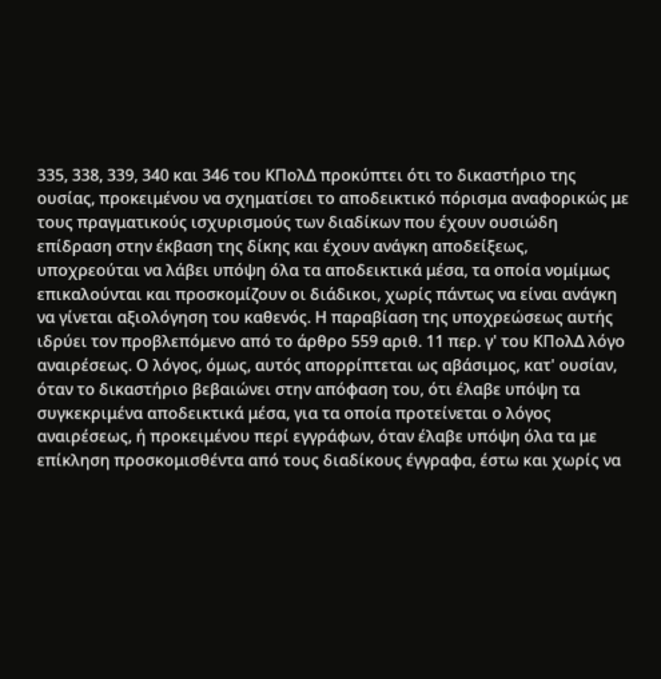335, 338, 339, 340 και 346 του ΚΠολΔ προκύπτει ότι το δικαστήριο της ουσίας, προκειμένου να σχηματίσει το αποδεικτικό πόρισμα αναφορικώς με τους πραγματικούς ισχυρισμούς των διαδίκων που έχουν ουσιώδη επίδραση στην έκβαση της δίκης και έχουν ανάγκη αποδείξεως, υποχρεούται να λάβει υπόψη όλα τα αποδεικτικά μέσα, τα οποία νομίμως επικαλούνται και προσκομίζουν οι διάδικοι, χωρίς πάντως να είναι ανάγκη να γίνεται αξιολόγηση του καθενός. Η παραβίαση της υποχρεώσεως αυτής ιδρύει τον προβλεπόμενο από το άρθρο 559 αριθ. 11 περ. γ' του ΚΠολΔ λόγο αναιρέσεως. Ο λόγος, όμως, αυτός απορρίπτεται ως αβάσιμος, κατ' ουσίαν, όταν το δικαστήριο βεβαιώνει στην απόφαση του, ότι έλαβε υπόψη τα συγκεκριμένα αποδεικτικά μέσα, για τα οποία προτείνεται ο λόγος αναιρέσεως, ή προκειμένου περί εγγράφων, όταν έλαβε υπόψη όλα τα με επίκληση προσκομισθέντα από τους διαδίκους έγγραφα, έστω και χωρίς να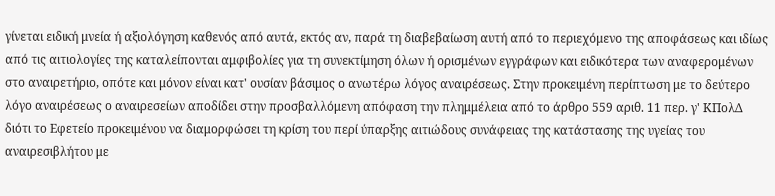γίνεται ειδική μνεία ή αξιολόγηση καθενός από αυτά, εκτός αν, παρά τη διαβεβαίωση αυτή από το περιεχόμενο της αποφάσεως και ιδίως από τις αιτιολογίες της καταλείπονται αμφιβολίες για τη συνεκτίμηση όλων ή ορισμένων εγγράφων και ειδικότερα των αναφερομένων στο αναιρετήριο, οπότε και μόνον είναι κατ' ουσίαν βάσιμος ο ανωτέρω λόγος αναιρέσεως. Στην προκειμένη περίπτωση με το δεύτερο λόγο αναιρέσεως ο αναιρεσείων αποδίδει στην προσβαλλόμενη απόφαση την πλημμέλεια από το άρθρο 559 αριθ. 11 περ. γ' ΚΠολΔ διότι το Εφετείο προκειμένου να διαμορφώσει τη κρίση του περί ύπαρξης αιτιώδους συνάφειας της κατάστασης της υγείας του αναιρεσιβλήτου με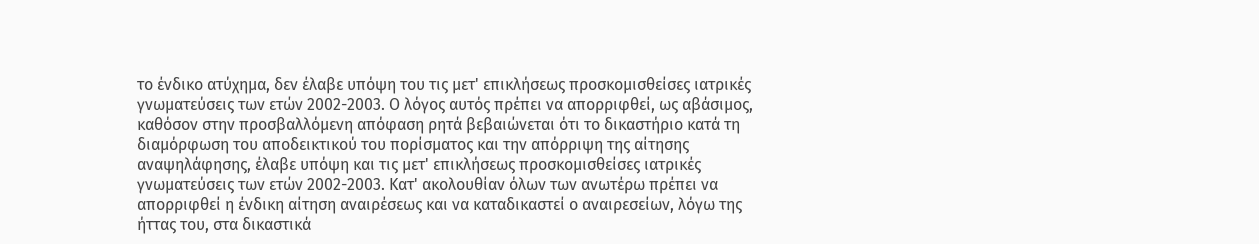το ένδικο ατύχημα, δεν έλαβε υπόψη του τις μετ' επικλήσεως προσκομισθείσες ιατρικές γνωματεύσεις των ετών 2002-2003. Ο λόγος αυτός πρέπει να απορριφθεί, ως αβάσιμος, καθόσον στην προσβαλλόμενη απόφαση ρητά βεβαιώνεται ότι το δικαστήριο κατά τη διαμόρφωση του αποδεικτικού του πορίσματος και την απόρριψη της αίτησης αναψηλάφησης, έλαβε υπόψη και τις μετ' επικλήσεως προσκομισθείσες ιατρικές γνωματεύσεις των ετών 2002-2003. Κατ' ακολουθίαν όλων των ανωτέρω πρέπει να απορριφθεί η ένδικη αίτηση αναιρέσεως και να καταδικαστεί ο αναιρεσείων, λόγω της ήττας του, στα δικαστικά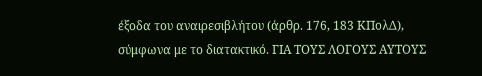έξοδα του αναιρεσιβλήτου (άρθρ. 176, 183 ΚΠολΔ), σύμφωνα με το διατακτικό. ΓΙΑ ΤΟΥΣ ΛΟΓΟΥΣ ΑΥΤΟΥΣ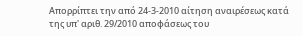Απορρίπτει την από 24-3-2010 αίτηση αναιρέσεως κατά της υπ' αριθ. 29/2010 αποφάσεως του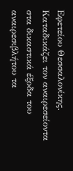Εφετείου Θεσσαλονίκης. Καταδικάζει τον αναιρεσείοντα στα δικαστικά έξοδα του αναιρεσιβλήτου τα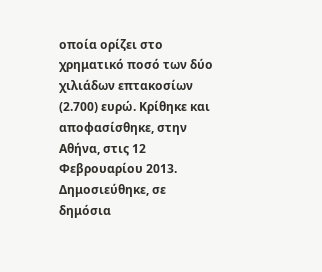οποία ορίζει στο χρηματικό ποσό των δύο χιλιάδων επτακοσίων (2.700) ευρώ. Κρίθηκε και αποφασίσθηκε, στην Αθήνα, στις 12 Φεβρουαρίου 2013. Δημοσιεύθηκε, σε δημόσια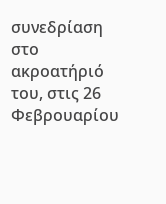συνεδρίαση στο ακροατήριό του, στις 26 Φεβρουαρίου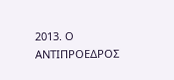2013. Ο ΑΝΤΙΠΡΟΕΔΡΟΣ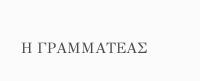Η ΓΡΑΜΜΑΤΕΑΣ